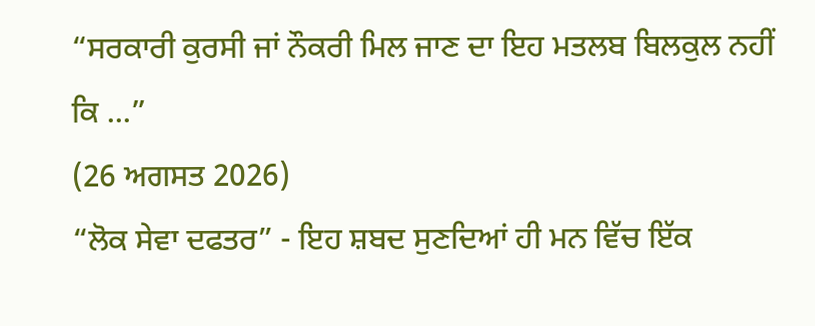“ਸਰਕਾਰੀ ਕੁਰਸੀ ਜਾਂ ਨੌਕਰੀ ਮਿਲ ਜਾਣ ਦਾ ਇਹ ਮਤਲਬ ਬਿਲਕੁਲ ਨਹੀਂ ਕਿ ...”
(26 ਅਗਸਤ 2026)
“ਲੋਕ ਸੇਵਾ ਦਫਤਰ” - ਇਹ ਸ਼ਬਦ ਸੁਣਦਿਆਂ ਹੀ ਮਨ ਵਿੱਚ ਇੱਕ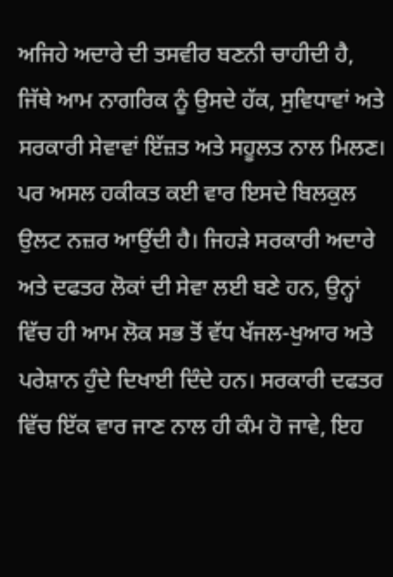ਅਜਿਹੇ ਅਦਾਰੇ ਦੀ ਤਸਵੀਰ ਬਣਨੀ ਚਾਹੀਦੀ ਹੈ, ਜਿੱਥੇ ਆਮ ਨਾਗਰਿਕ ਨੂੰ ਉਸਦੇ ਹੱਕ, ਸੁਵਿਧਾਵਾਂ ਅਤੇ ਸਰਕਾਰੀ ਸੇਵਾਵਾਂ ਇੱਜ਼ਤ ਅਤੇ ਸਹੂਲਤ ਨਾਲ ਮਿਲਣ। ਪਰ ਅਸਲ ਹਕੀਕਤ ਕਈ ਵਾਰ ਇਸਦੇ ਬਿਲਕੁਲ ਉਲਟ ਨਜ਼ਰ ਆਉਂਦੀ ਹੈ। ਜਿਹੜੇ ਸਰਕਾਰੀ ਅਦਾਰੇ ਅਤੇ ਦਫਤਰ ਲੋਕਾਂ ਦੀ ਸੇਵਾ ਲਈ ਬਣੇ ਹਨ, ਉਨ੍ਹਾਂ ਵਿੱਚ ਹੀ ਆਮ ਲੋਕ ਸਭ ਤੋਂ ਵੱਧ ਖੱਜਲ-ਖੁਆਰ ਅਤੇ ਪਰੇਸ਼ਾਨ ਹੁੰਦੇ ਦਿਖਾਈ ਦਿੰਦੇ ਹਨ। ਸਰਕਾਰੀ ਦਫਤਰ ਵਿੱਚ ਇੱਕ ਵਾਰ ਜਾਣ ਨਾਲ ਹੀ ਕੰਮ ਹੋ ਜਾਵੇ, ਇਹ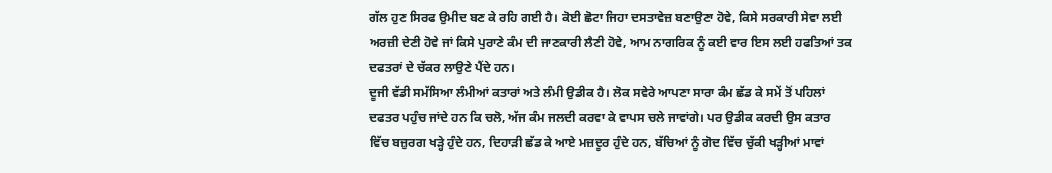ਗੱਲ ਹੁਣ ਸਿਰਫ ਉਮੀਦ ਬਣ ਕੇ ਰਹਿ ਗਈ ਹੈ। ਕੋਈ ਛੋਟਾ ਜਿਹਾ ਦਸਤਾਵੇਜ਼ ਬਣਾਉਣਾ ਹੋਵੇ, ਕਿਸੇ ਸਰਕਾਰੀ ਸੇਵਾ ਲਈ ਅਰਜ਼ੀ ਦੇਣੀ ਹੋਵੇ ਜਾਂ ਕਿਸੇ ਪੁਰਾਣੇ ਕੰਮ ਦੀ ਜਾਣਕਾਰੀ ਲੈਣੀ ਹੋਵੇ, ਆਮ ਨਾਗਰਿਕ ਨੂੰ ਕਈ ਵਾਰ ਇਸ ਲਈ ਹਫਤਿਆਂ ਤਕ ਦਫਤਰਾਂ ਦੇ ਚੱਕਰ ਲਾਉਣੇ ਪੈਂਦੇ ਹਨ।
ਦੂਜੀ ਵੱਡੀ ਸਮੱਸਿਆ ਲੰਮੀਆਂ ਕਤਾਰਾਂ ਅਤੇ ਲੰਮੀ ਉਡੀਕ ਹੈ। ਲੋਕ ਸਵੇਰੇ ਆਪਣਾ ਸਾਰਾ ਕੰਮ ਛੱਡ ਕੇ ਸਮੇਂ ਤੋਂ ਪਹਿਲਾਂ ਦਫਤਰ ਪਹੁੰਚ ਜਾਂਦੇ ਹਨ ਕਿ ਚਲੋ, ਅੱਜ ਕੰਮ ਜਲਦੀ ਕਰਵਾ ਕੇ ਵਾਪਸ ਚਲੇ ਜਾਵਾਂਗੇ। ਪਰ ਉਡੀਕ ਕਰਦੀ ਉਸ ਕਤਾਰ ਵਿੱਚ ਬਜ਼ੁਰਗ ਖੜ੍ਹੇ ਹੁੰਦੇ ਹਨ, ਦਿਹਾੜੀ ਛੱਡ ਕੇ ਆਏ ਮਜ਼ਦੂਰ ਹੁੰਦੇ ਹਨ, ਬੱਚਿਆਂ ਨੂੰ ਗੋਦ ਵਿੱਚ ਚੁੱਕੀ ਖੜ੍ਹੀਆਂ ਮਾਵਾਂ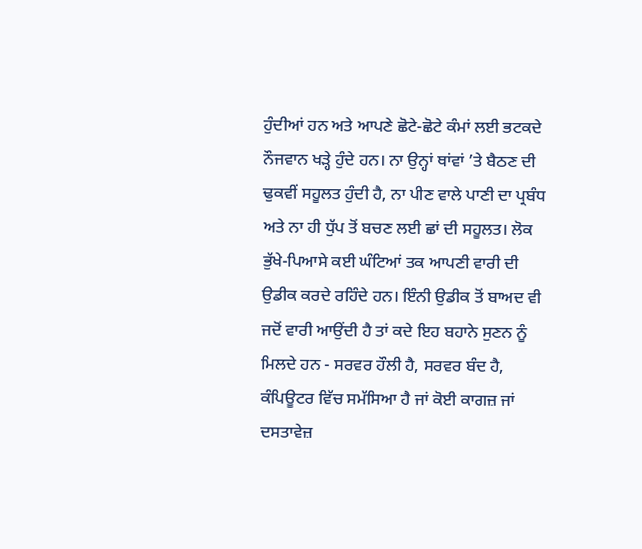ਹੁੰਦੀਆਂ ਹਨ ਅਤੇ ਆਪਣੇ ਛੋਟੇ-ਛੋਟੇ ਕੰਮਾਂ ਲਈ ਭਟਕਦੇ ਨੌਜਵਾਨ ਖੜ੍ਹੇ ਹੁੰਦੇ ਹਨ। ਨਾ ਉਨ੍ਹਾਂ ਥਾਂਵਾਂ ’ਤੇ ਬੈਠਣ ਦੀ ਢੁਕਵੀਂ ਸਹੂਲਤ ਹੁੰਦੀ ਹੈ, ਨਾ ਪੀਣ ਵਾਲੇ ਪਾਣੀ ਦਾ ਪ੍ਰਬੰਧ ਅਤੇ ਨਾ ਹੀ ਧੁੱਪ ਤੋਂ ਬਚਣ ਲਈ ਛਾਂ ਦੀ ਸਹੂਲਤ। ਲੋਕ ਭੁੱਖੇ-ਪਿਆਸੇ ਕਈ ਘੰਟਿਆਂ ਤਕ ਆਪਣੀ ਵਾਰੀ ਦੀ ਉਡੀਕ ਕਰਦੇ ਰਹਿੰਦੇ ਹਨ। ਇੰਨੀ ਉਡੀਕ ਤੋਂ ਬਾਅਦ ਵੀ ਜਦੋਂ ਵਾਰੀ ਆਉਂਦੀ ਹੈ ਤਾਂ ਕਦੇ ਇਹ ਬਹਾਨੇ ਸੁਣਨ ਨੂੰ ਮਿਲਦੇ ਹਨ - ਸਰਵਰ ਹੌਲੀ ਹੈ, ਸਰਵਰ ਬੰਦ ਹੈ, ਕੰਪਿਊਟਰ ਵਿੱਚ ਸਮੱਸਿਆ ਹੈ ਜਾਂ ਕੋਈ ਕਾਗਜ਼ ਜਾਂ ਦਸਤਾਵੇਜ਼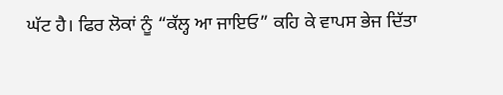ਘੱਟ ਹੈ। ਫਿਰ ਲੋਕਾਂ ਨੂੰ “ਕੱਲ੍ਹ ਆ ਜਾਇਓ” ਕਹਿ ਕੇ ਵਾਪਸ ਭੇਜ ਦਿੱਤਾ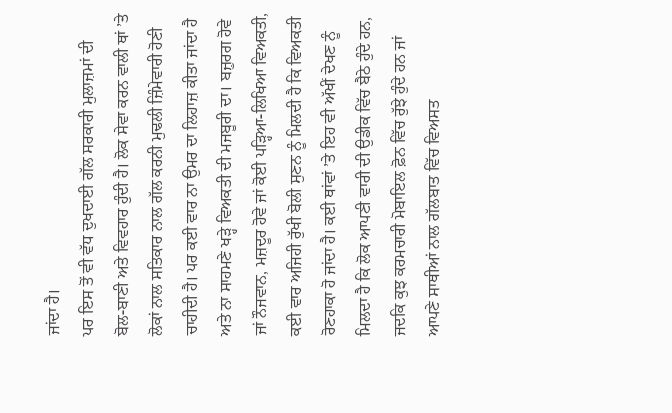ਜਾਂਦਾ ਹੈ।
ਪਰ ਇਸ ਤੋਂ ਵੀ ਵੱਧ ਦੁਖਦਾਈ ਗੱਲ ਸਰਕਾਰੀ ਮੁਲਾਜ਼ਮਾਂ ਦੀ ਬੋਲ-ਬਾਣੀ ਅਤੇ ਵਿਵਹਾਰ ਹੁੰਦੀ ਹੈ। ਲੋਕ ਸੇਵਾ ਕਰਨ ਵਾਲੀ ਥਾਂ ’ਤੇ ਲੋਕਾਂ ਨਾਲ ਸਤਿਕਾਰ ਨਾਲ ਗੱਲ ਕਰਨੀ ਮੁਢਲੀ ਜ਼ਿੰਮੇਵਾਰੀ ਹੋਣੀ ਚਾਹੀਦੀ ਹੈ। ਪਰ ਕਈ ਵਾਰ ਨਾ ਉਮਰ ਦਾ ਲਿਹਾਜ਼ ਕੀਤਾ ਜਾਂਦਾ ਹੈ ਅਤੇ ਨਾ ਸਾਹਮਣੇ ਖੜ੍ਹੇ ਵਿਅਕਤੀ ਦੀ ਮਜਬੂਰੀ ਦਾ। ਬਜ਼ੁਰਗ ਹੋਵੇ ਜਾਂ ਨੌਜਵਾਨ, ਮਜ਼ਦੂਰ ਹੋਵੇ ਜਾਂ ਕੋਈ ਪੜ੍ਹਿਆ-ਲਿਖਿਆ ਵਿਅਕਤੀ, ਕਈ ਵਾਰ ਅਜਿਹੀ ਰੁੱਖੀ ਬੋਲੀ ਸੁਣਨ ਨੂੰ ਮਿਲਦੀ ਹੈ ਕਿ ਵਿਅਕਤੀ ਰੋਣਹਾਕਾ ਹੋ ਜਾਂਦਾ ਹੈ। ਕਈ ਥਾਂਵਾਂ ’ਤੇ ਇਹ ਵੀ ਅੱਖੀਂ ਦੇਖਣ ਨੂੰ ਮਿਲਦਾ ਹੈ ਕਿ ਲੋਕ ਆਪਣੀ ਵਾਰੀ ਦੀ ਉਡੀਕ ਵਿੱਚ ਬੈਠੇ ਹੁੰਦੇ ਹਨ, ਜਦਕਿ ਕੁਝ ਕਰਮਚਾਰੀ ਮੋਬਾਇਲ ਫ਼ੋਨ ਵਿੱਚ ਰੁੱਝੇ ਹੁੰਦੇ ਹਨ ਜਾਂ ਆਪਣੇ ਸਾਥੀਆਂ ਨਾਲ ਗੱਲਬਾਤ ਵਿੱਚ ਵਿਅਸਤ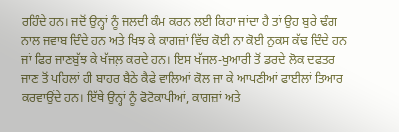ਰਹਿੰਦੇ ਹਨ। ਜਦੋਂ ਉਨ੍ਹਾਂ ਨੂੰ ਜਲਦੀ ਕੰਮ ਕਰਨ ਲਈ ਕਿਹਾ ਜਾਂਦਾ ਹੈ ਤਾਂ ਉਹ ਬੁਰੇ ਢੰਗ ਨਾਲ ਜਵਾਬ ਦਿੰਦੇ ਹਨ ਅਤੇ ਖਿਝ ਕੇ ਕਾਗਜ਼ਾਂ ਵਿੱਚ ਕੋਈ ਨਾ ਕੋਈ ਨੁਕਸ ਕੱਢ ਦਿੰਦੇ ਹਨ ਜਾਂ ਫਿਰ ਜਾਣਬੁੱਝ ਕੇ ਖੱਜਲ਼ ਕਰਦੇ ਹਨ। ਇਸ ਖੱਜਲ-ਖੁਆਰੀ ਤੋਂ ਡਰਦੇ ਲੋਕ ਦਫਤਰ ਜਾਣ ਤੋਂ ਪਹਿਲਾਂ ਹੀ ਬਾਹਰ ਬੈਠੇ ਕੈਫੇ ਵਾਲਿਆਂ ਕੋਲ ਜਾ ਕੇ ਆਪਣੀਆਂ ਫਾਈਲਾਂ ਤਿਆਰ ਕਰਵਾਉਂਦੇ ਹਨ। ਇੱਥੇ ਉਨ੍ਹਾਂ ਨੂੰ ਫੋਟੋਕਾਪੀਆਂ, ਕਾਗਜ਼ਾਂ ਅਤੇ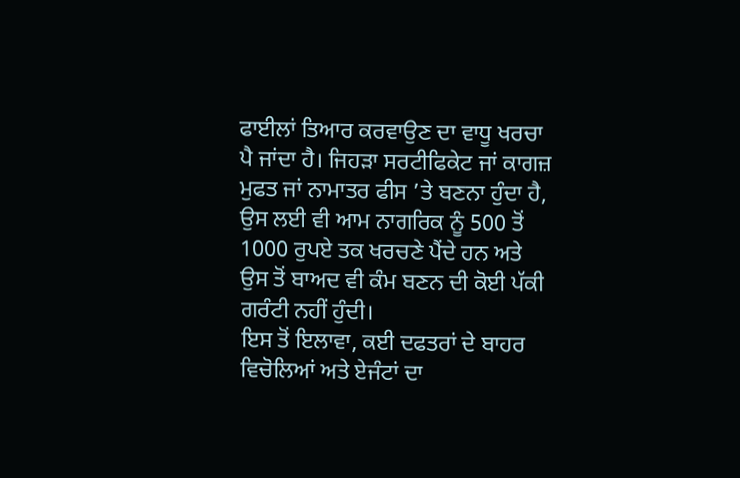ਫਾਈਲਾਂ ਤਿਆਰ ਕਰਵਾਉਣ ਦਾ ਵਾਧੂ ਖਰਚਾ ਪੈ ਜਾਂਦਾ ਹੈ। ਜਿਹੜਾ ਸਰਟੀਫਿਕੇਟ ਜਾਂ ਕਾਗਜ਼ ਮੁਫਤ ਜਾਂ ਨਾਮਾਤਰ ਫੀਸ ’ਤੇ ਬਣਨਾ ਹੁੰਦਾ ਹੈ, ਉਸ ਲਈ ਵੀ ਆਮ ਨਾਗਰਿਕ ਨੂੰ 500 ਤੋਂ 1000 ਰੁਪਏ ਤਕ ਖਰਚਣੇ ਪੈਂਦੇ ਹਨ ਅਤੇ ਉਸ ਤੋਂ ਬਾਅਦ ਵੀ ਕੰਮ ਬਣਨ ਦੀ ਕੋਈ ਪੱਕੀ ਗਰੰਟੀ ਨਹੀਂ ਹੁੰਦੀ।
ਇਸ ਤੋਂ ਇਲਾਵਾ, ਕਈ ਦਫਤਰਾਂ ਦੇ ਬਾਹਰ ਵਿਚੋਲਿਆਂ ਅਤੇ ਏਜੰਟਾਂ ਦਾ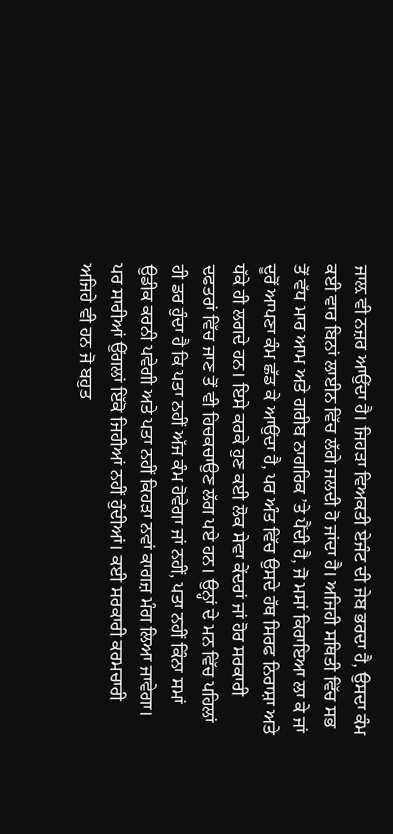ਜਾਲ਼ ਵੀ ਨਜ਼ਰ ਆਉਂਦਾ ਹੈ। ਜਿਹੜਾ ਵਿਅਕਤੀ ਏਜੰਟ ਦੀ ਜੇਬ ਭਰਦਾ ਹੈ, ਉਸਦਾ ਕੰਮ ਕਈ ਵਾਰ ਬਿਨਾਂ ਲਾਈਨ ਵਿੱਚ ਲੱਗੇ ਜਲਦੀ ਹੋ ਜਾਂਦਾ ਹੈ। ਅਜਿਹੀ ਸਥਿਤੀ ਵਿੱਚ ਸਭ ਤੋਂ ਵੱਧ ਮਾਰ ਆਮ ਅਤੇ ਗਰੀਬ ਨਾਗਰਿਕ ’ਤੇ ਪੈਂਦੀ ਹੈ, ਜੋ ਮਸਾਂ ਕਿਰਾਇਆ ਲਾ ਕੇ ਜਾਂ ਦੂਰੋਂ ਆਪਣਾ ਕੰਮ ਛੱਡ ਕੇ ਆਉਂਦਾ ਹੈ, ਪਰ ਅੰਤ ਵਿੱਚ ਉਸਦੇ ਹੱਥ ਸਿਰਫ ਨਿਰਾਸ਼ਾ ਅਤੇ ਧੱਕੇ ਹੀ ਲਗਦੇ ਹਨ। ਇਸੇ ਕਰਕੇ ਹੁਣ ਕਈ ਲੋਕ ਸੇਵਾ ਕੇਂਦਰਾਂ ਜਾਂ ਹੋਰ ਸਰਕਾਰੀ ਦਫਤਰਾਂ ਵਿੱਚ ਜਾਣ ਤੋਂ ਵੀ ਹਿਚਕਚਾਉਣ ਲੱਗ ਪਏ ਹਨ। ਉਨ੍ਹਾਂ ਦੇ ਮਨ ਵਿੱਚ ਪਹਿਲਾਂ ਹੀ ਡਰ ਹੁੰਦਾ ਹੈ ਕਿ ਪਤਾ ਨਹੀਂ ਅੱਜ ਕੰਮ ਹੋਵੇਗਾ ਜਾਂ ਨਹੀਂ, ਪਤਾ ਨਹੀਂ ਕਿੰਨਾ ਸਮਾਂ ਉਡੀਕ ਕਰਨੀ ਪਵੇਗੀ ਅਤੇ ਪਤਾ ਨਹੀਂ ਕਿਹੜਾ ਨਵਾਂ ਕਾਗਜ਼ ਮੰਗ ਲਿਆ ਜਾਵੇਗਾ।
ਪਰ ਸਾਰੀਆਂ ਉਂਗਲਾਂ ਇੱਕੋ ਜਿਹੀਆਂ ਨਹੀਂ ਹੁੰਦੀਆਂ। ਕਈ ਸਰਕਾਰੀ ਕਰਮਚਾਰੀ ਅਜਿਹੇ ਵੀ ਹਨ ਜੋ ਬਹੁਤ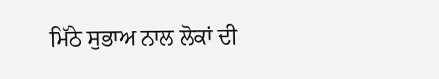ਮਿੱਠੇ ਸੁਭਾਅ ਨਾਲ ਲੋਕਾਂ ਦੀ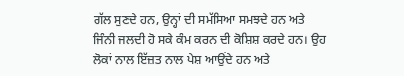ਗੱਲ ਸੁਣਦੇ ਹਨ, ਉਨ੍ਹਾਂ ਦੀ ਸਮੱਸਿਆ ਸਮਝਦੇ ਹਨ ਅਤੇ ਜਿੰਨੀ ਜਲਦੀ ਹੋ ਸਕੇ ਕੰਮ ਕਰਨ ਦੀ ਕੋਸ਼ਿਸ਼ ਕਰਦੇ ਹਨ। ਉਹ ਲੋਕਾਂ ਨਾਲ ਇੱਜ਼ਤ ਨਾਲ ਪੇਸ਼ ਆਉਂਦੇ ਹਨ ਅਤੇ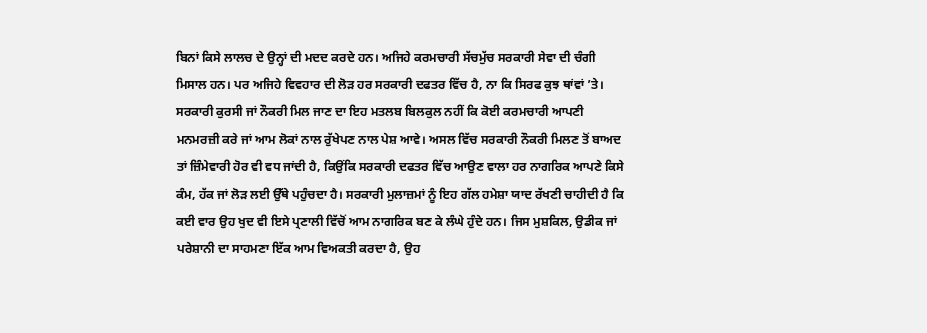ਬਿਨਾਂ ਕਿਸੇ ਲਾਲਚ ਦੇ ਉਨ੍ਹਾਂ ਦੀ ਮਦਦ ਕਰਦੇ ਹਨ। ਅਜਿਹੇ ਕਰਮਚਾਰੀ ਸੱਚਮੁੱਚ ਸਰਕਾਰੀ ਸੇਵਾ ਦੀ ਚੰਗੀ ਮਿਸਾਲ ਹਨ। ਪਰ ਅਜਿਹੇ ਵਿਵਹਾਰ ਦੀ ਲੋੜ ਹਰ ਸਰਕਾਰੀ ਦਫਤਰ ਵਿੱਚ ਹੈ, ਨਾ ਕਿ ਸਿਰਫ ਕੁਝ ਥਾਂਵਾਂ ’ਤੇ।
ਸਰਕਾਰੀ ਕੁਰਸੀ ਜਾਂ ਨੌਕਰੀ ਮਿਲ ਜਾਣ ਦਾ ਇਹ ਮਤਲਬ ਬਿਲਕੁਲ ਨਹੀਂ ਕਿ ਕੋਈ ਕਰਮਚਾਰੀ ਆਪਣੀ ਮਨਮਰਜ਼ੀ ਕਰੇ ਜਾਂ ਆਮ ਲੋਕਾਂ ਨਾਲ ਰੁੱਖੇਪਣ ਨਾਲ ਪੇਸ਼ ਆਵੇ। ਅਸਲ ਵਿੱਚ ਸਰਕਾਰੀ ਨੌਕਰੀ ਮਿਲਣ ਤੋਂ ਬਾਅਦ ਤਾਂ ਜ਼ਿੰਮੇਵਾਰੀ ਹੋਰ ਵੀ ਵਧ ਜਾਂਦੀ ਹੈ, ਕਿਉਂਕਿ ਸਰਕਾਰੀ ਦਫਤਰ ਵਿੱਚ ਆਉਣ ਵਾਲਾ ਹਰ ਨਾਗਰਿਕ ਆਪਣੇ ਕਿਸੇ ਕੰਮ, ਹੱਕ ਜਾਂ ਲੋੜ ਲਈ ਉੱਥੇ ਪਹੁੰਚਦਾ ਹੈ। ਸਰਕਾਰੀ ਮੁਲਾਜ਼ਮਾਂ ਨੂੰ ਇਹ ਗੱਲ ਹਮੇਸ਼ਾ ਯਾਦ ਰੱਖਣੀ ਚਾਹੀਦੀ ਹੈ ਕਿ ਕਈ ਵਾਰ ਉਹ ਖੁਦ ਵੀ ਇਸੇ ਪ੍ਰਣਾਲੀ ਵਿੱਚੋਂ ਆਮ ਨਾਗਰਿਕ ਬਣ ਕੇ ਲੰਘੇ ਹੁੰਦੇ ਹਨ। ਜਿਸ ਮੁਸ਼ਕਿਲ, ਉਡੀਕ ਜਾਂ ਪਰੇਸ਼ਾਨੀ ਦਾ ਸਾਹਮਣਾ ਇੱਕ ਆਮ ਵਿਅਕਤੀ ਕਰਦਾ ਹੈ, ਉਹ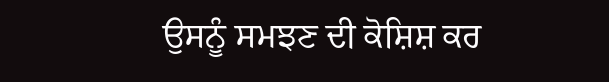ਉਸਨੂੰ ਸਮਝਣ ਦੀ ਕੋਸ਼ਿਸ਼ ਕਰ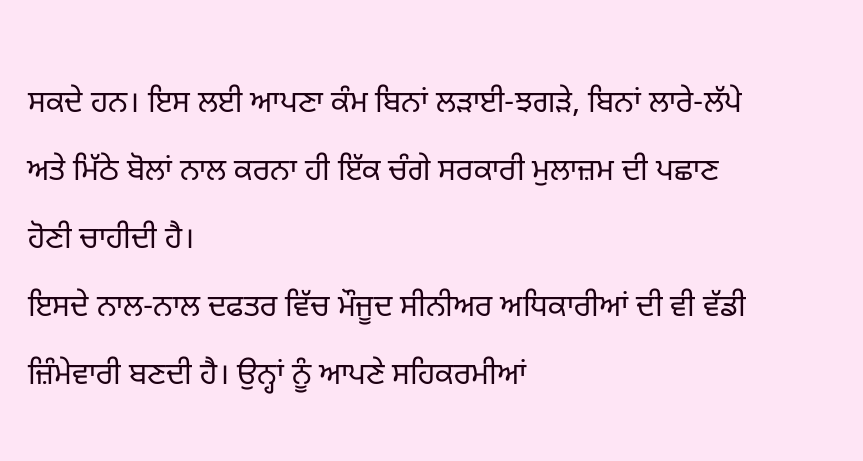ਸਕਦੇ ਹਨ। ਇਸ ਲਈ ਆਪਣਾ ਕੰਮ ਬਿਨਾਂ ਲੜਾਈ-ਝਗੜੇ, ਬਿਨਾਂ ਲਾਰੇ-ਲੱਪੇ ਅਤੇ ਮਿੱਠੇ ਬੋਲਾਂ ਨਾਲ ਕਰਨਾ ਹੀ ਇੱਕ ਚੰਗੇ ਸਰਕਾਰੀ ਮੁਲਾਜ਼ਮ ਦੀ ਪਛਾਣ ਹੋਣੀ ਚਾਹੀਦੀ ਹੈ।
ਇਸਦੇ ਨਾਲ-ਨਾਲ ਦਫਤਰ ਵਿੱਚ ਮੌਜੂਦ ਸੀਨੀਅਰ ਅਧਿਕਾਰੀਆਂ ਦੀ ਵੀ ਵੱਡੀ ਜ਼ਿੰਮੇਵਾਰੀ ਬਣਦੀ ਹੈ। ਉਨ੍ਹਾਂ ਨੂੰ ਆਪਣੇ ਸਹਿਕਰਮੀਆਂ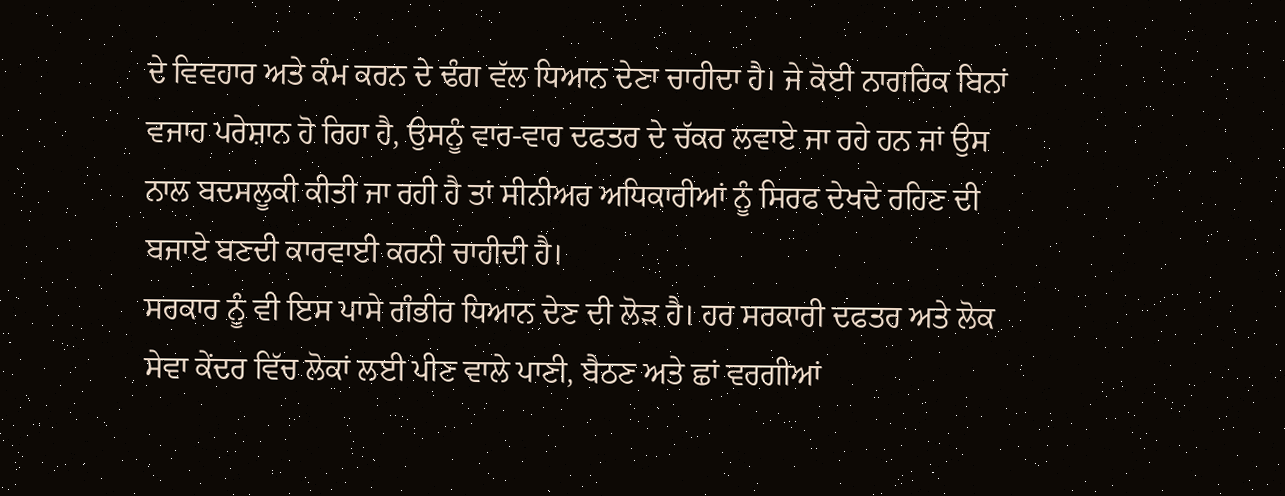ਦੇ ਵਿਵਹਾਰ ਅਤੇ ਕੰਮ ਕਰਨ ਦੇ ਢੰਗ ਵੱਲ ਧਿਆਨ ਦੇਣਾ ਚਾਹੀਦਾ ਹੈ। ਜੇ ਕੋਈ ਨਾਗਰਿਕ ਬਿਨਾਂ ਵਜਾਹ ਪਰੇਸ਼ਾਨ ਹੋ ਰਿਹਾ ਹੈ, ਉਸਨੂੰ ਵਾਰ-ਵਾਰ ਦਫਤਰ ਦੇ ਚੱਕਰ ਲਵਾਏ ਜਾ ਰਹੇ ਹਨ ਜਾਂ ਉਸ ਨਾਲ ਬਦਸਲੂਕੀ ਕੀਤੀ ਜਾ ਰਹੀ ਹੈ ਤਾਂ ਸੀਨੀਅਰ ਅਧਿਕਾਰੀਆਂ ਨੂੰ ਸਿਰਫ ਦੇਖਦੇ ਰਹਿਣ ਦੀ ਬਜਾਏ ਬਣਦੀ ਕਾਰਵਾਈ ਕਰਨੀ ਚਾਹੀਦੀ ਹੈ।
ਸਰਕਾਰ ਨੂੰ ਵੀ ਇਸ ਪਾਸੇ ਗੰਭੀਰ ਧਿਆਨ ਦੇਣ ਦੀ ਲੋੜ ਹੈ। ਹਰ ਸਰਕਾਰੀ ਦਫਤਰ ਅਤੇ ਲੋਕ ਸੇਵਾ ਕੇਂਦਰ ਵਿੱਚ ਲੋਕਾਂ ਲਈ ਪੀਣ ਵਾਲੇ ਪਾਣੀ, ਬੈਠਣ ਅਤੇ ਛਾਂ ਵਰਗੀਆਂ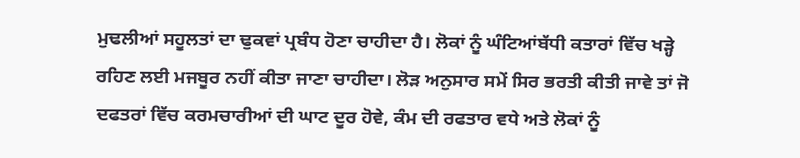ਮੁਢਲੀਆਂ ਸਹੂਲਤਾਂ ਦਾ ਢੁਕਵਾਂ ਪ੍ਰਬੰਧ ਹੋਣਾ ਚਾਹੀਦਾ ਹੈ। ਲੋਕਾਂ ਨੂੰ ਘੰਟਿਆਂਬੱਧੀ ਕਤਾਰਾਂ ਵਿੱਚ ਖੜ੍ਹੇ ਰਹਿਣ ਲਈ ਮਜਬੂਰ ਨਹੀਂ ਕੀਤਾ ਜਾਣਾ ਚਾਹੀਦਾ। ਲੋੜ ਅਨੁਸਾਰ ਸਮੇਂ ਸਿਰ ਭਰਤੀ ਕੀਤੀ ਜਾਵੇ ਤਾਂ ਜੋ ਦਫਤਰਾਂ ਵਿੱਚ ਕਰਮਚਾਰੀਆਂ ਦੀ ਘਾਟ ਦੂਰ ਹੋਵੇ, ਕੰਮ ਦੀ ਰਫਤਾਰ ਵਧੇ ਅਤੇ ਲੋਕਾਂ ਨੂੰ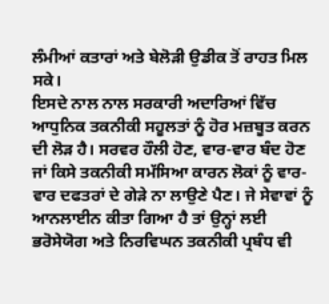ਲੰਮੀਆਂ ਕਤਾਰਾਂ ਅਤੇ ਬੇਲੋੜੀ ਉਡੀਕ ਤੋਂ ਰਾਹਤ ਮਿਲ ਸਕੇ।
ਇਸਦੇ ਨਾਲ ਨਾਲ ਸਰਕਾਰੀ ਅਦਾਰਿਆਂ ਵਿੱਚ ਆਧੁਨਿਕ ਤਕਨੀਕੀ ਸਹੂਲਤਾਂ ਨੂੰ ਹੋਰ ਮਜ਼ਬੂਤ ਕਰਨ ਦੀ ਲੋੜ ਹੈ। ਸਰਵਰ ਹੌਲੀ ਹੋਣ, ਵਾਰ-ਵਾਰ ਬੰਦ ਹੋਣ ਜਾਂ ਕਿਸੇ ਤਕਨੀਕੀ ਸਮੱਸਿਆ ਕਾਰਨ ਲੋਕਾਂ ਨੂੰ ਵਾਰ-ਵਾਰ ਦਫਤਰਾਂ ਦੇ ਗੇੜੇ ਨਾ ਲਾਉਣੇ ਪੈਣ। ਜੇ ਸੇਵਾਵਾਂ ਨੂੰ ਆਨਲਾਈਨ ਕੀਤਾ ਗਿਆ ਹੈ ਤਾਂ ਉਨ੍ਹਾਂ ਲਈ ਭਰੋਸੇਯੋਗ ਅਤੇ ਨਿਰਵਿਘਨ ਤਕਨੀਕੀ ਪ੍ਰਬੰਧ ਵੀ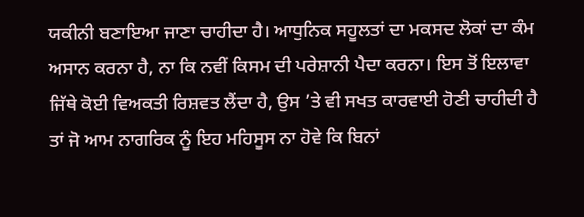ਯਕੀਨੀ ਬਣਾਇਆ ਜਾਣਾ ਚਾਹੀਦਾ ਹੈ। ਆਧੁਨਿਕ ਸਹੂਲਤਾਂ ਦਾ ਮਕਸਦ ਲੋਕਾਂ ਦਾ ਕੰਮ ਅਸਾਨ ਕਰਨਾ ਹੈ, ਨਾ ਕਿ ਨਵੀਂ ਕਿਸਮ ਦੀ ਪਰੇਸ਼ਾਨੀ ਪੈਦਾ ਕਰਨਾ। ਇਸ ਤੋਂ ਇਲਾਵਾ ਜਿੱਥੇ ਕੋਈ ਵਿਅਕਤੀ ਰਿਸ਼ਵਤ ਲੈਂਦਾ ਹੈ, ਉਸ ’ਤੇ ਵੀ ਸਖਤ ਕਾਰਵਾਈ ਹੋਣੀ ਚਾਹੀਦੀ ਹੈ ਤਾਂ ਜੋ ਆਮ ਨਾਗਰਿਕ ਨੂੰ ਇਹ ਮਹਿਸੂਸ ਨਾ ਹੋਵੇ ਕਿ ਬਿਨਾਂ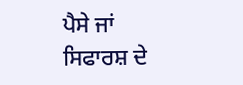ਪੈਸੇ ਜਾਂ ਸਿਫਾਰਸ਼ ਦੇ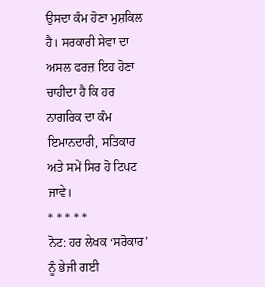ਉਸਦਾ ਕੰਮ ਹੋਣਾ ਮੁਸ਼ਕਿਲ ਹੈ। ਸਰਕਾਰੀ ਸੇਵਾ ਦਾ ਅਸਲ ਫਰਜ਼ ਇਹ ਹੋਣਾ ਚਾਹੀਦਾ ਹੈ ਕਿ ਹਰ ਨਾਗਰਿਕ ਦਾ ਕੰਮ ਇਮਾਨਦਾਰੀ, ਸਤਿਕਾਰ ਅਤੇ ਸਮੇਂ ਸਿਰ ਹੋ ਟਿਪਟ ਜਾਵੇ।
* * * * *
ਨੋਟ: ਹਰ ਲੇਖਕ ‘ਸਰੋਕਾਰ’ ਨੂੰ ਭੇਜੀ ਗਈ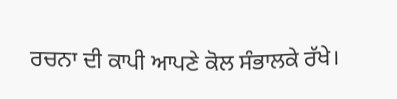ਰਚਨਾ ਦੀ ਕਾਪੀ ਆਪਣੇ ਕੋਲ ਸੰਭਾਲਕੇ ਰੱਖੇ।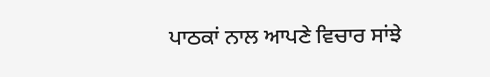ਪਾਠਕਾਂ ਨਾਲ ਆਪਣੇ ਵਿਚਾਰ ਸਾਂਝੇ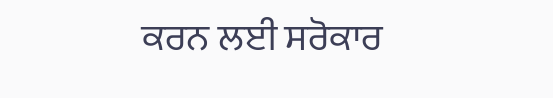ਕਰਨ ਲਈ ਸਰੋਕਾਰ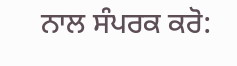ਨਾਲ ਸੰਪਰਕ ਕਰੋ: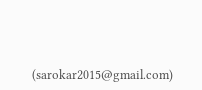(sarokar2015@gmail.com)